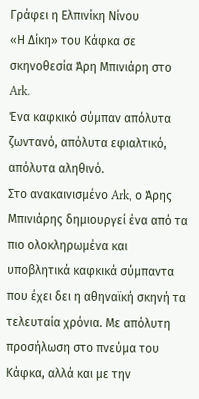Γράφει η Ελπινίκη Νίνου
«Η Δίκη» του Κάφκα σε σκηνοθεσία Άρη Μπινιάρη στο Ark.
Ένα καφκικό σύμπαν απόλυτα ζωντανό, απόλυτα εφιαλτικό, απόλυτα αληθινό.
Στο ανακαινισμένο Ark, ο Άρης Μπινιάρης δημιουργεί ένα από τα πιο ολοκληρωμένα και υποβλητικά καφκικά σύμπαντα που έχει δει η αθηναϊκή σκηνή τα τελευταία χρόνια. Με απόλυτη προσήλωση στο πνεύμα του Κάφκα, αλλά και με την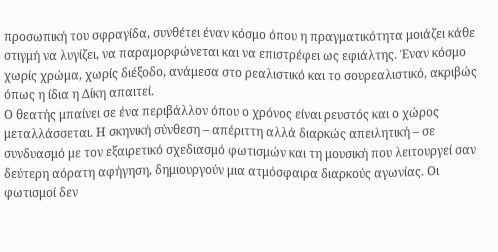προσωπική του σφραγίδα, συνθέτει έναν κόσμο όπου η πραγματικότητα μοιάζει κάθε στιγμή να λυγίζει, να παραμορφώνεται και να επιστρέφει ως εφιάλτης. Έναν κόσμο χωρίς χρώμα, χωρίς διέξοδο, ανάμεσα στο ρεαλιστικό και το σουρεαλιστικό, ακριβώς όπως η ίδια η Δίκη απαιτεί.
Ο θεατής μπαίνει σε ένα περιβάλλον όπου ο χρόνος είναι ρευστός και ο χώρος μεταλλάσσεται. Η σκηνική σύνθεση – απέριττη αλλά διαρκώς απειλητική – σε συνδυασμό με τον εξαιρετικό σχεδιασμό φωτισμών και τη μουσική που λειτουργεί σαν δεύτερη αόρατη αφήγηση, δημιουργούν μια ατμόσφαιρα διαρκούς αγωνίας. Οι φωτισμοί δεν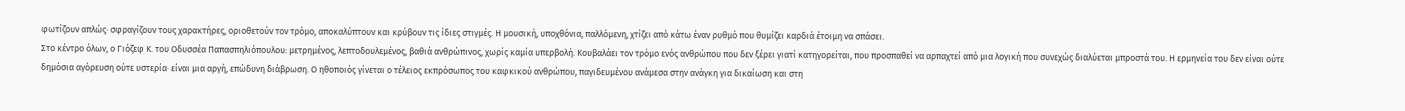φωτίζουν απλώς· σφραγίζουν τους χαρακτήρες, οριοθετούν τον τρόμο, αποκαλύπτουν και κρύβουν τις ίδιες στιγμές. Η μουσική, υποχθόνια, παλλόμενη, χτίζει από κάτω έναν ρυθμό που θυμίζει καρδιά έτοιμη να σπάσει.
Στο κέντρο όλων, ο Γιόζεφ Κ. του Οδυσσέα Παπασπηλιόπουλου: μετρημένος, λεπτοδουλεμένος, βαθιά ανθρώπινος, χωρίς καμία υπερβολή. Κουβαλάει τον τρόμο ενός ανθρώπου που δεν ξέρει γιατί κατηγορείται, που προσπαθεί να αρπαχτεί από μια λογική που συνεχώς διαλύεται μπροστά του. Η ερμηνεία του δεν είναι ούτε δημόσια αγόρευση ούτε υστερία· είναι μια αργή, επώδυνη διάβρωση. Ο ηθοποιός γίνεται ο τέλειος εκπρόσωπος του καφκικού ανθρώπου, παγιδευμένου ανάμεσα στην ανάγκη για δικαίωση και στη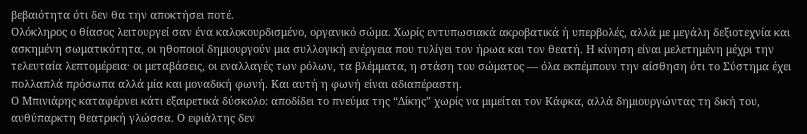βεβαιότητα ότι δεν θα την αποκτήσει ποτέ.
Ολόκληρος ο θίασος λειτουργεί σαν ένα καλοκουρδισμένο, οργανικό σώμα. Χωρίς εντυπωσιακά ακροβατικά ή υπερβολές, αλλά με μεγάλη δεξιοτεχνία και ασκημένη σωματικότητα, οι ηθοποιοί δημιουργούν μια συλλογική ενέργεια που τυλίγει τον ήρωα και τον θεατή. Η κίνηση είναι μελετημένη μέχρι την τελευταία λεπτομέρεια· οι μεταβάσεις, οι εναλλαγές των ρόλων, τα βλέμματα, η στάση του σώματος — όλα εκπέμπουν την αίσθηση ότι το Σύστημα έχει πολλαπλά πρόσωπα αλλά μία και μοναδική φωνή. Και αυτή η φωνή είναι αδιαπέραστη.
Ο Μπινιάρης καταφέρνει κάτι εξαιρετικά δύσκολο: αποδίδει το πνεύμα της “Δίκης” χωρίς να μιμείται τον Κάφκα, αλλά δημιουργώντας τη δική του, αυθύπαρκτη θεατρική γλώσσα. Ο εφιάλτης δεν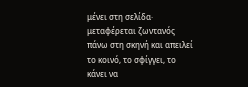μένει στη σελίδα· μεταφέρεται ζωντανός πάνω στη σκηνή και απειλεί το κοινό, το σφίγγει, το κάνει να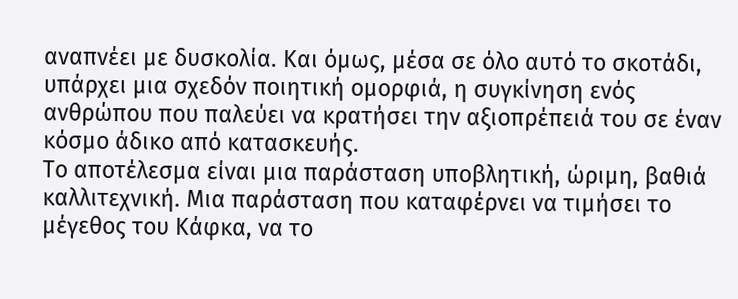αναπνέει με δυσκολία. Και όμως, μέσα σε όλο αυτό το σκοτάδι, υπάρχει μια σχεδόν ποιητική ομορφιά, η συγκίνηση ενός ανθρώπου που παλεύει να κρατήσει την αξιοπρέπειά του σε έναν κόσμο άδικο από κατασκευής.
Το αποτέλεσμα είναι μια παράσταση υποβλητική, ώριμη, βαθιά καλλιτεχνική. Μια παράσταση που καταφέρνει να τιμήσει το μέγεθος του Κάφκα, να το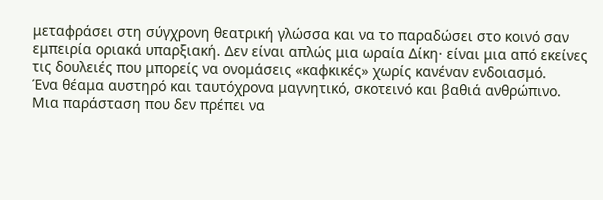μεταφράσει στη σύγχρονη θεατρική γλώσσα και να το παραδώσει στο κοινό σαν εμπειρία οριακά υπαρξιακή. Δεν είναι απλώς μια ωραία Δίκη· είναι μια από εκείνες τις δουλειές που μπορείς να ονομάσεις «καφκικές» χωρίς κανέναν ενδοιασμό.
Ένα θέαμα αυστηρό και ταυτόχρονα μαγνητικό, σκοτεινό και βαθιά ανθρώπινο.
Μια παράσταση που δεν πρέπει να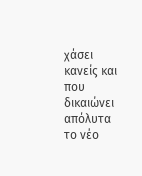χάσει κανείς και που δικαιώνει απόλυτα το νέο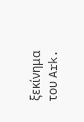ξεκίνημα του Ark.